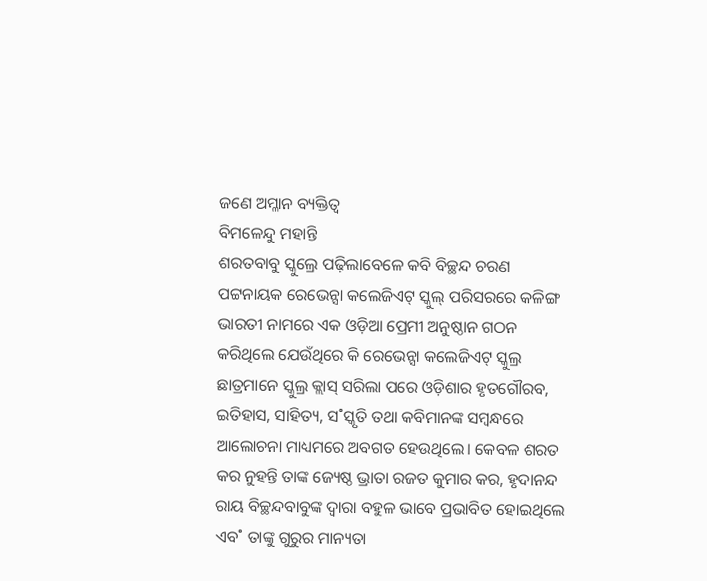ଜଣେ ଅମ୍ଳାନ ବ୍ୟକ୍ତିତ୍ୱ
ବିମଳେନ୍ଦୁ ମହାନ୍ତି
ଶରତବାବୁ ସ୍କୁଲ୍ରେ ପଢ଼ିଲାବେଳେ କବି ବିଚ୍ଛନ୍ଦ ଚରଣ ପଟ୍ଟନାୟକ ରେଭେନ୍ସା କଲେଜିଏଟ୍ ସ୍କୁଲ୍ ପରିସରରେ କଳିଙ୍ଗ ଭାରତୀ ନାମରେ ଏକ ଓଡ଼ିଆ ପ୍ରେମୀ ଅନୁଷ୍ଠାନ ଗଠନ କରିଥିଲେ ଯେଉଁଥିରେ କି ରେଭେନ୍ସା କଲେଜିଏଟ୍ ସ୍କୁଲ୍ର ଛାତ୍ରମାନେ ସ୍କୁଲ୍ର କ୍ଲାସ୍ ସରିଲା ପରେ ଓଡ଼ିଶାର ହୃତଗୌରବ, ଇତିହାସ, ସାହିତ୍ୟ, ସ˚ସ୍କୃତି ତଥା କବିମାନଙ୍କ ସମ୍ବନ୍ଧରେ ଆଲୋଚନା ମାଧ୍ୟମରେ ଅବଗତ ହେଉଥିଲେ। କେବଳ ଶରତ କର ନୁହନ୍ତି ତାଙ୍କ ଜ୍ୟେଷ୍ଠ ଭ୍ରାତା ରଜତ କୁମାର କର, ହୃଦାନନ୍ଦ ରାୟ ବିଚ୍ଛନ୍ଦବାବୁଙ୍କ ଦ୍ବାରା ବହୁଳ ଭାବେ ପ୍ରଭାବିତ ହୋଇଥିଲେ ଏବ˚ ତାଙ୍କୁ ଗୁରୁର ମାନ୍ୟତା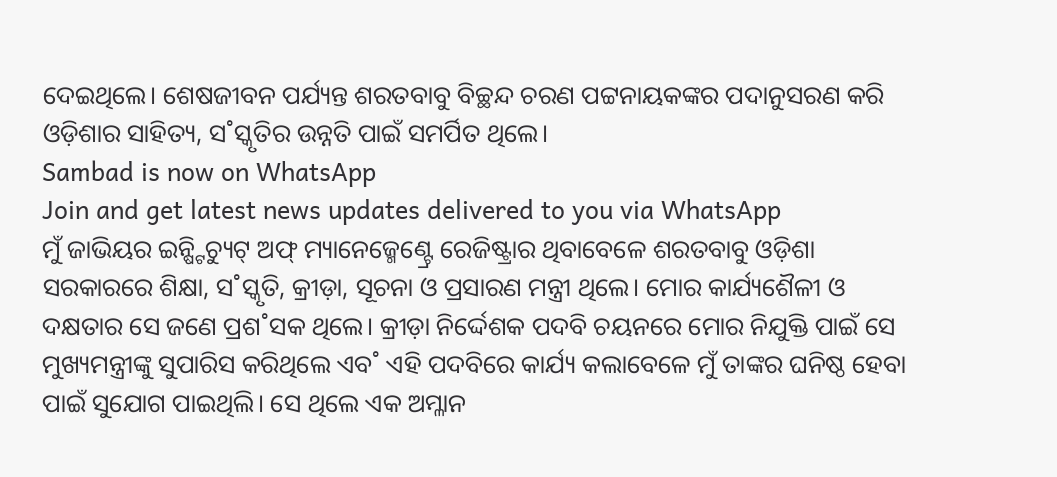ଦେଇଥିଲେ। ଶେଷଜୀବନ ପର୍ଯ୍ୟନ୍ତ ଶରତବାବୁ ବିଚ୍ଛନ୍ଦ ଚରଣ ପଟ୍ଟନାୟକଙ୍କର ପଦାନୁସରଣ କରି ଓଡ଼ିଶାର ସାହିତ୍ୟ, ସ˚ସ୍କୃତିର ଉନ୍ନତି ପାଇଁ ସମର୍ପିତ ଥିଲେ।
Sambad is now on WhatsApp
Join and get latest news updates delivered to you via WhatsApp
ମୁଁ ଜାଭିୟର ଇନ୍ଷ୍ଟିଚ୍ୟୁଟ୍ ଅଫ୍ ମ୍ୟାନେଜ୍ମେଣ୍ଟ୍ରେ ରେଜିଷ୍ଟ୍ରାର ଥିବାବେଳେ ଶରତବାବୁ ଓଡ଼ିଶା ସରକାରରେ ଶିକ୍ଷା, ସ˚ସ୍କୃତି, କ୍ରୀଡ଼ା, ସୂଚନା ଓ ପ୍ରସାରଣ ମନ୍ତ୍ରୀ ଥିଲେ। ମୋର କାର୍ଯ୍ୟଶୈଳୀ ଓ ଦକ୍ଷତାର ସେ ଜଣେ ପ୍ରଶ˚ସକ ଥିଲେ। କ୍ରୀଡ଼ା ନିର୍ଦ୍ଦେଶକ ପଦବି ଚୟନରେ ମୋର ନିଯୁକ୍ତି ପାଇଁ ସେ ମୁଖ୍ୟମନ୍ତ୍ରୀଙ୍କୁ ସୁପାରିସ କରିଥିଲେ ଏବ˚ ଏହି ପଦବିରେ କାର୍ଯ୍ୟ କଲାବେଳେ ମୁଁ ତାଙ୍କର ଘନିଷ୍ଠ ହେବା ପାଇଁ ସୁଯୋଗ ପାଇଥିଲି। ସେ ଥିଲେ ଏକ ଅମ୍ଳାନ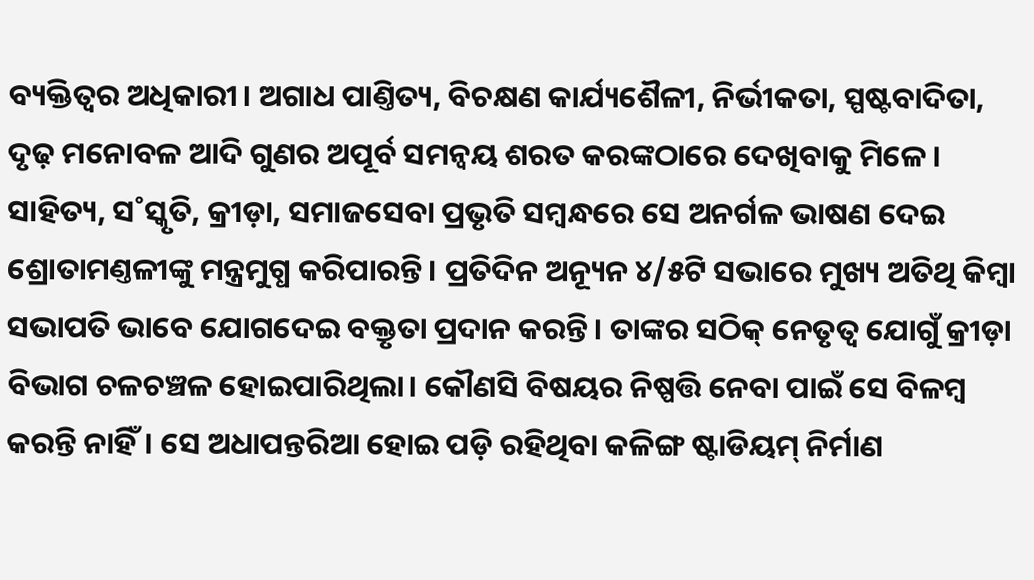ବ୍ୟକ୍ତିତ୍ବର ଅଧିକାରୀ। ଅଗାଧ ପାଣ୍ତିତ୍ୟ, ବିଚକ୍ଷଣ କାର୍ଯ୍ୟଶୈଳୀ, ନିର୍ଭୀକତା, ସ୍ପଷ୍ଟବାଦିତା, ଦୃଢ଼ ମନୋବଳ ଆଦି ଗୁଣର ଅପୂର୍ବ ସମନ୍ବୟ ଶରତ କରଙ୍କଠାରେ ଦେଖିବାକୁ ମିଳେ। ସାହିତ୍ୟ, ସ˚ସ୍କୃତି, କ୍ରୀଡ଼ା, ସମାଜସେବା ପ୍ରଭୃତି ସମ୍ବନ୍ଧରେ ସେ ଅନର୍ଗଳ ଭାଷଣ ଦେଇ ଶ୍ରୋତାମଣ୍ତଳୀଙ୍କୁ ମନ୍ତ୍ରମୁଗ୍ଧ କରିପାରନ୍ତି। ପ୍ରତିଦିନ ଅନ୍ୟୂନ ୪/୫ଟି ସଭାରେ ମୁଖ୍ୟ ଅତିଥି କିମ୍ବା ସଭାପତି ଭାବେ ଯୋଗଦେଇ ବକ୍ତୃତା ପ୍ରଦାନ କରନ୍ତି। ତାଙ୍କର ସଠିକ୍ ନେତୃତ୍ବ ଯୋଗୁଁ କ୍ରୀଡ଼ା ବିଭାଗ ଚଳଚଞ୍ଚଳ ହୋଇପାରିଥିଲା। କୌଣସି ବିଷୟର ନିଷ୍ପତ୍ତି ନେବା ପାଇଁ ସେ ବିଳମ୍ବ କରନ୍ତି ନାହିଁ। ସେ ଅଧାପନ୍ତରିଆ ହୋଇ ପଡ଼ି ରହିଥିବା କଳିଙ୍ଗ ଷ୍ଟାଡିୟମ୍ ନିର୍ମାଣ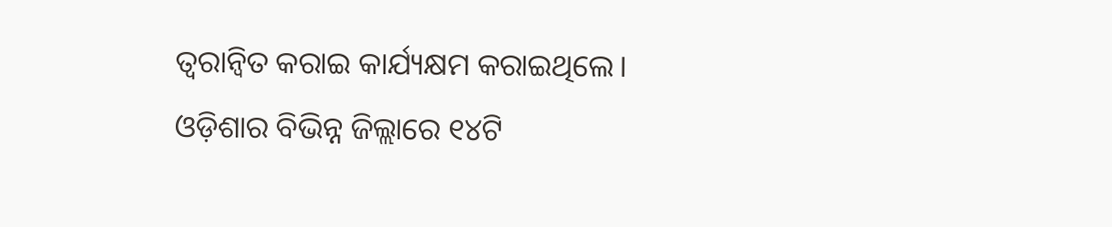ତ୍ବରାନ୍ବିତ କରାଇ କାର୍ଯ୍ୟକ୍ଷମ କରାଇଥିଲେ। ଓଡ଼ିଶାର ବିଭିନ୍ନ ଜିଲ୍ଲାରେ ୧୪ଟି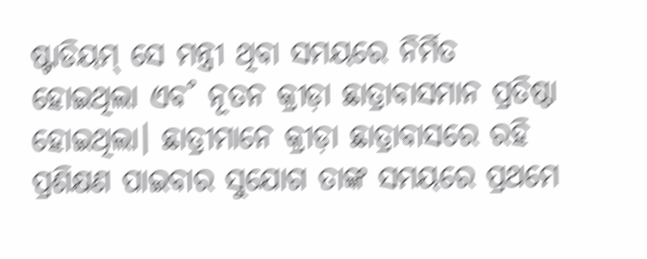ଷ୍ଟାଡିୟମ୍ ସେ ମନ୍ତ୍ରୀ ଥିବା ସମୟରେ ନିର୍ମିତ ହୋଇଥିଲା ଏବ˚ ନୂତନ କ୍ରୀଡ଼ା ଛାତ୍ରାବାସମାନ ପ୍ରତିଷ୍ଠା ହୋଇଥିଲା। ଛାତ୍ରୀମାନେ କ୍ରୀଡ଼ା ଛାତ୍ରାବାସରେ ରହି ପ୍ରଶିକ୍ଷଣ ପାଇବାର ସୁଯୋଗ ତାଙ୍କ ସମୟରେ ପ୍ରଥମେ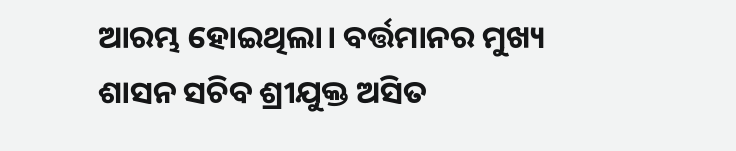ଆରମ୍ଭ ହୋଇଥିଲା। ବର୍ତ୍ତମାନର ମୁଖ୍ୟ ଶାସନ ସଚିବ ଶ୍ରୀଯୁକ୍ତ ଅସିତ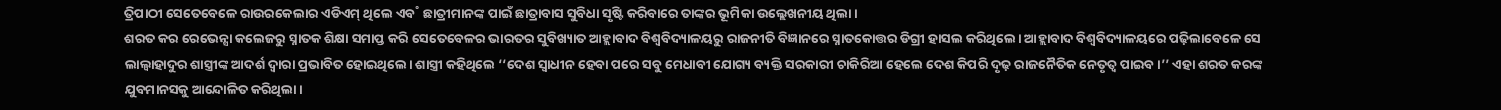ତ୍ରିପାଠୀ ସେତେବେଳେ ରାଉରକେଲାର ଏଡିଏମ୍ ଥିଲେ ଏବ˚ ଛାତ୍ରୀମାନଙ୍କ ପାଇଁ ଛାତ୍ରାବାସ ସୁବିଧା ସୃଷ୍ଟି କରିବାରେ ତାଙ୍କର ଭୂମିକା ଉଲ୍ଲେଖନୀୟ ଥିଲା।
ଶରତ କର ରେଭେନ୍ସା କଲେଜରୁ ସ୍ନାତକ ଶିକ୍ଷା ସମାପ୍ତ କରି ସେତେବେଳର ଭାରତର ସୁବିଖ୍ୟାତ ଆହ୍ଲାବାଦ ବିଶ୍ବବିଦ୍ୟାଳୟରୁ ରାଜନୀତି ବିଜ୍ଞାନରେ ସ୍ନାତକୋତ୍ତର ଡିଗ୍ରୀ ହାସଲ କରିଥିଲେ। ଆହ୍ଲାବାଦ ବିଶ୍ବବିଦ୍ୟାଳୟରେ ପଢ଼ିଲାବେଳେ ସେ ଲାଲ୍ବାହାଦୁର ଶାସ୍ତ୍ରୀଙ୍କ ଆଦର୍ଶ ଦ୍ବାରା ପ୍ରଭାବିତ ହୋଇଥିଲେ। ଶାସ୍ତ୍ରୀ କହିଥିଲେ ‘‘ଦେଶ ସ୍ବାଧୀନ ହେବା ପରେ ସବୁ ମେଧାବୀ ଯୋଗ୍ୟ ବ୍ୟକ୍ତି ସରକାରୀ ଚାକିରିଆ ହେଲେ ଦେଶ କିପରି ଦୃଢ଼ ରାଜନୈତିକ ନେତୃତ୍ବ ପାଇବ।’’ ଏହା ଶରତ କରଙ୍କ ଯୁବମାନସକୁ ଆନ୍ଦୋଳିତ କରିଥିଲା।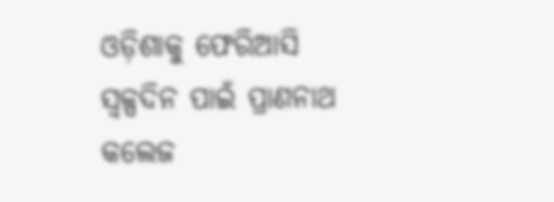ଓଡ଼ିଶାକୁ ଫେରିଆସି ସ୍ବଳ୍ପଦିନ ପାଇଁ ପ୍ରାଣନାଥ କଲେଜ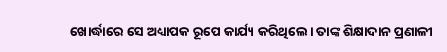ଖୋର୍ଦ୍ଧାରେ ସେ ଅଧ୍ୟାପକ ରୂପେ କାର୍ଯ୍ୟ କରିଥିଲେ। ତାଙ୍କ ଶିକ୍ଷାଦାନ ପ୍ରଣାଳୀ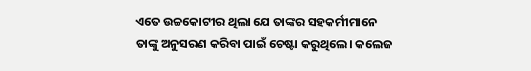ଏତେ ଉଚ୍ଚକୋଟୀର ଥିଲା ଯେ ତାଙ୍କର ସହକର୍ମୀମାନେ ତାଙ୍କୁ ଅନୁସରଣ କରିବା ପାଇଁ ଚେଷ୍ଟା କରୁଥିଲେ। କଲେଜ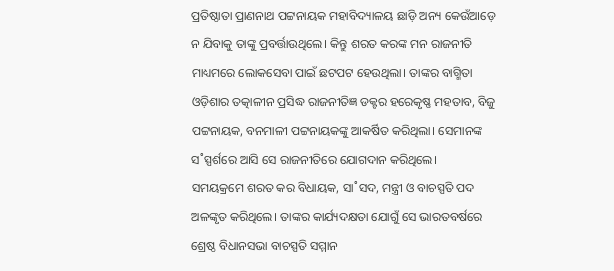ପ୍ରତିଷ୍ଠାତା ପ୍ରାଣନାଥ ପଟ୍ଟନାୟକ ମହାବିଦ୍ୟାଳୟ ଛାଡ଼ି ଅନ୍ୟ କେଉଁଆଡ଼େ ନ ଯିବାକୁ ତାଙ୍କୁ ପ୍ରବର୍ତ୍ତାଉଥିଲେ। କିନ୍ତୁ ଶରତ କରଙ୍କ ମନ ରାଜନୀତି ମାଧ୍ୟମରେ ଲୋକସେବା ପାଇଁ ଛଟପଟ ହେଉଥିଲା। ତାଙ୍କର ବାଗ୍ମିତା ଓଡ଼ିଶାର ତତ୍କାଳୀନ ପ୍ରସିଦ୍ଧ ରାଜନୀତିଜ୍ଞ ଡକ୍ଟର ହରେକୃଷ୍ଣ ମହତାବ, ବିଜୁ ପଟ୍ଟନାୟକ, ବନମାଳୀ ପଟ୍ଟନାୟକଙ୍କୁ ଆକର୍ଷିତ କରିଥିଲା। ସେମାନଙ୍କ ସ˚ସ୍ପର୍ଶରେ ଆସି ସେ ରାଜନୀତିରେ ଯୋଗଦାନ କରିଥିଲେ।
ସମୟକ୍ରମେ ଶରତ କର ବିଧାୟକ, ସା˚ସଦ, ମନ୍ତ୍ରୀ ଓ ବାଚସ୍ପତି ପଦ ଅଳଙ୍କୃତ କରିଥିଲେ। ତାଙ୍କର କାର୍ଯ୍ୟଦକ୍ଷତା ଯୋଗୁଁ ସେ ଭାରତବର୍ଷରେ ଶ୍ରେଷ୍ଠ ବିଧାନସଭା ବାଚସ୍ପତି ସମ୍ମାନ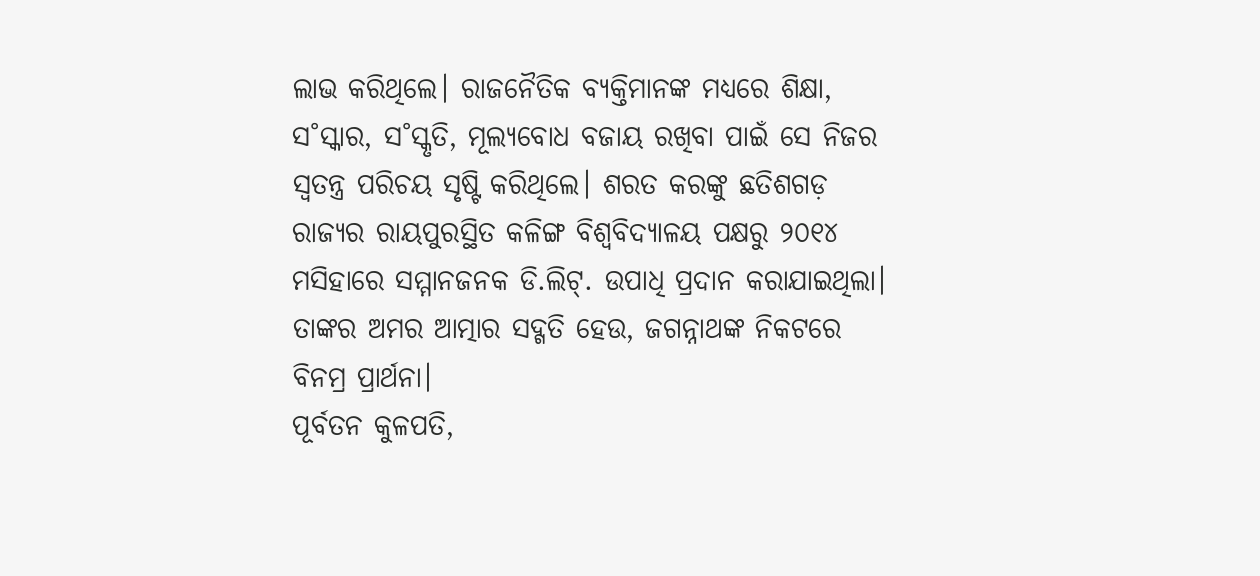ଲାଭ କରିଥିଲେ। ରାଜନୈତିକ ବ୍ୟକ୍ତିମାନଙ୍କ ମଧ୍ୟରେ ଶିକ୍ଷା, ସ˚ସ୍କାର, ସ˚ସ୍କୃତି, ମୂଲ୍ୟବୋଧ ବଜାୟ ରଖିବା ପାଇଁ ସେ ନିଜର ସ୍ବତନ୍ତ୍ର ପରିଚୟ ସୃଷ୍ଟି କରିଥିଲେ। ଶରତ କରଙ୍କୁ ଛତିଶଗଡ଼ ରାଜ୍ୟର ରାୟପୁରସ୍ଥିତ କଳିଙ୍ଗ ବିଶ୍ବବିଦ୍ୟାଳୟ ପକ୍ଷରୁ ୨୦୧୪ ମସିହାରେ ସମ୍ମାନଜନକ ଡି.ଲିଟ୍. ଉପାଧି ପ୍ରଦାନ କରାଯାଇଥିଲା। ତାଙ୍କର ଅମର ଆତ୍ମାର ସଦ୍ଗତି ହେଉ, ଜଗନ୍ନାଥଙ୍କ ନିକଟରେ ବିନମ୍ର ପ୍ରାର୍ଥନା।
ପୂର୍ବତନ କୁଳପତି,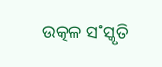ଉତ୍କଳ ସ˚ସ୍କୃତି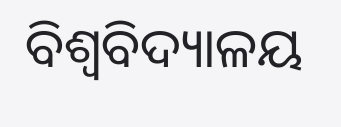ବିଶ୍ବବିଦ୍ୟାଳୟ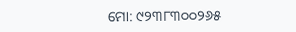ମୋ: ୯୨୩୮୩୦୦୨୬୫